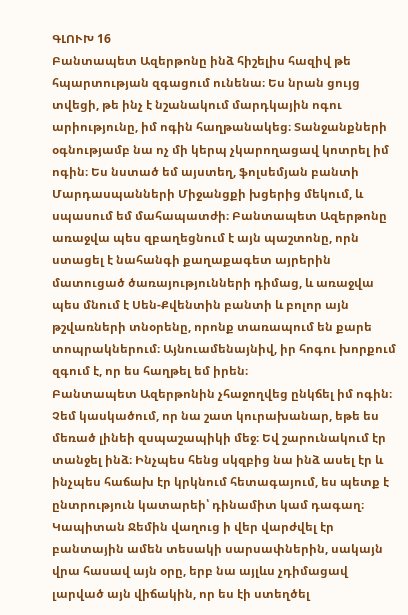ԳԼՈՒԽ 16
Բանտապետ Ազերթոնը ինձ հիշելիս հազիվ թե հպարտության զգացում ունենա։ Ես նրան ցույց տվեցի, թե ինչ է նշանակում մարդկային ոգու արիությունը, իմ ոգին հաղթանակեց։ Տանջանքների օգնությամբ նա ոչ մի կերպ չկարողացավ կոտրել իմ ոգին։ Ես նստած եմ այստեղ, ֆոլսեմյան բանտի Մարդասպանների Միջանցքի խցերից մեկում, և սպասում եմ մահապատժի։ Բանտապետ Ազերթոնը առաջվա պես զբաղեցնում է այն պաշտոնը, որն ստացել է նահանգի քաղաքագետ այրերին մատուցած ծառայությունների դիմաց, և առաջվա պես մնում է Սեն-Քվենտին բանտի և բոլոր այն թշվառների տնօրենը, որոնք տառապում են քարե տոպրակներում։ Այնուամենայնիվ, իր հոգու խորքում զգում է, որ ես հաղթել եմ իրեն։
Բանտապետ Ազերթոնին չհաջողվեց ընկճել իմ ոգին։ Չեմ կասկածում, որ նա շատ կուրախանար, եթե ես մեռած լինեի զսպաշապիկի մեջ։ Եվ շարունակում էր տանջել ինձ։ Ինչպես հենց սկզբից նա ինձ ասել էր և ինչպես հաճախ էր կրկնում հետագայում, ես պետք է ընտրություն կատարեի՝ դինամիտ կամ դագաղ։
Կապիտան Ջեմին վաղուց ի վեր վարժվել էր բանտային ամեն տեսակի սարսափներին, սակայն վրա հասավ այն օրը, երբ նա այլևս չդիմացավ լարված այն վիճակին, որ ես էի ստեղծել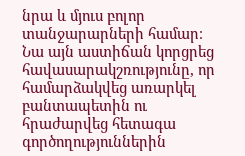նրա և մյուս բոլոր տանջարարների համար։ Նա այն աստիճան կորցրեց հավասարակշռությունը, որ համարձակվեց առարկել բանտապետին ու հրաժարվեց հետագա գործողություններին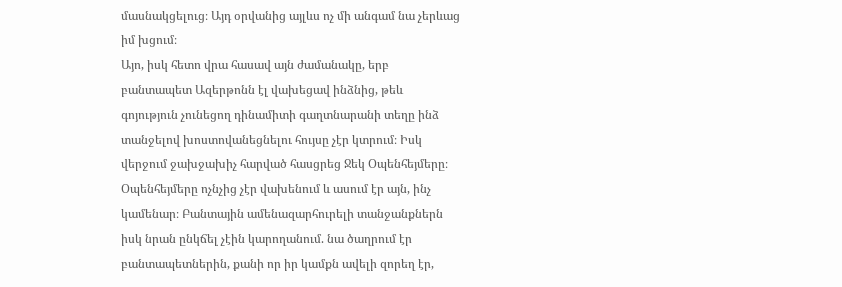մասնակցելուց։ Այդ օրվանից այլևս ոչ մի անգամ նա չերևաց իմ խցում։
Այո, իսկ հետո վրա հասավ այն ժամանակը, երբ բանտապետ Ազերթոնն էլ վախեցավ ինձնից, թեև գոյություն չունեցող դինամիտի գաղտնարանի տեղը ինձ տանջելով խոստովանեցնելու հույսը չէր կտրում։ Իսկ վերջում ջախջախիչ հարված հասցրեց Ջեկ Օպենհեյմերը։ Օպենհեյմերը ոչնչից չէր վախենում և ասում էր այն, ինչ կամենար։ Բանտային ամենազարհուրելի տանջանքներն իսկ նրան ընկճել չէին կարողանում. նա ծաղրում էր բանտապետներին, քանի որ իր կամքն ավելի զորեղ էր,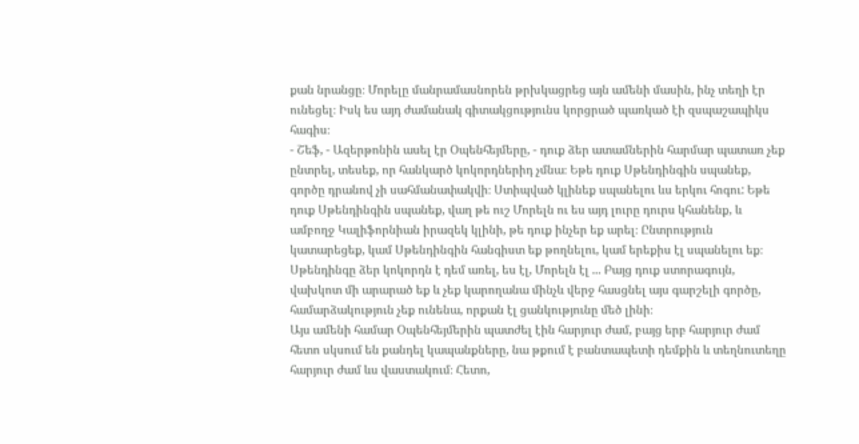քան նրանցը։ Մորելը մանրամասնորեն թրխկացրեց այն ամենի մասին, ինչ տեղի էր ունեցել։ Իսկ ես այդ ժամանակ գիտակցությունս կորցրած պառկած էի զսպաշապիկս հագիս։
- Շեֆ, - Ազերթոնին ասել էր Օպենհեյմերը, - դուք ձեր ատամներին հարմար պատառ չեք ընտրել, տեսեք, որ հանկարծ կոկորդներիդ չմնա։ Եթե դուք Սթենդինգին սպանեք, գործը դրանով չի սահմանափակվի։ Ստիպված կլինեք սպանելու ևս երկու հոգու: Եթե դուք Սթենդինգին սպանեք, վաղ թե ուշ Մորելն ու ես այդ լուրը դուրս կհանենք, և ամբողջ Կալիֆորնիան իրազեկ կլինի, թե դուք ինչեր եք արել։ Ընտրություն կատարեցեք, կամ Սթենդինգին հանգիստ եք թողնելու, կամ երեքիս էլ սպանելու եք։ Սթենդինգը ձեր կոկորդն է դեմ առել, ես էլ, Մորելն էլ ... Բայց դուք ստորագույն, վախկոտ մի արարած եք և չեք կարողանա մինչև վերջ հասցնել այս գարշելի գործը, համարձակություն չեք ունենա, որքան էլ ցանկությունը մեծ լինի։
Այս ամենի համար Օպենհեյմերին պատժել էին հարյուր ժամ, բայց երբ հարյուր ժամ հետո սկսում են քանդել կապանքները, նա թքում է բանտապետի դեմքին և տեղնուտեղը հարյուր ժամ ևս վաստակում։ Հետո,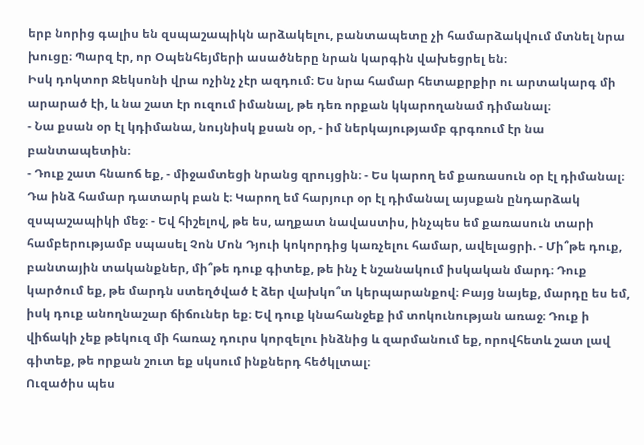երբ նորից գալիս են զսպաշապիկն արձակելու, բանտապետը չի համարձակվում մտնել նրա խուցը։ Պարզ էր, որ Օպենհեյմերի ասածները նրան կարգին վախեցրել են։
Իսկ դոկտոր Ջեկսոնի վրա ոչինչ չէր ազդում։ Ես նրա համար հետաքրքիր ու արտակարգ մի արարած էի, և նա շատ էր ուզում իմանալ, թե դեռ որքան կկարողանամ դիմանալ։
- Նա քսան օր էլ կդիմանա, նույնիսկ քսան օր, - իմ ներկայությամբ գրգռում էր նա բանտապետին։
- Դուք շատ հնաոճ եք, - միջամտեցի նրանց զրույցին։ - Ես կարող եմ քառասուն օր էլ դիմանալ։ Դա ինձ համար դատարկ բան է։ Կարող եմ հարյուր օր էլ դիմանալ այսքան ընդարձակ զսպաշապիկի մեջ։ - Եվ հիշելով, թե ես, աղքատ նավաստիս, ինչպես եմ քառասուն տարի համբերությամբ սպասել Չոն Մոն Դյուի կոկորդից կառչելու համար, ավելացրի. - Մի՞թե դուք, բանտային տականքներ, մի՞թե դուք գիտեք, թե ինչ է նշանակում իսկական մարդ։ Դուք կարծում եք, թե մարդն ստեղծված է ձեր վախկո՞տ կերպարանքով։ Բայց նայեք, մարդը ես եմ, իսկ դուք անողնաշար ճիճուներ եք։ Եվ դուք կնահանջեք իմ տոկունության առաջ։ Դուք ի վիճակի չեք թեկուզ մի հառաչ դուրս կորզելու ինձնից և զարմանում եք, որովհետև շատ լավ գիտեք, թե որքան շուտ եք սկսում ինքներդ հեծկլտալ։
Ուզածիս պես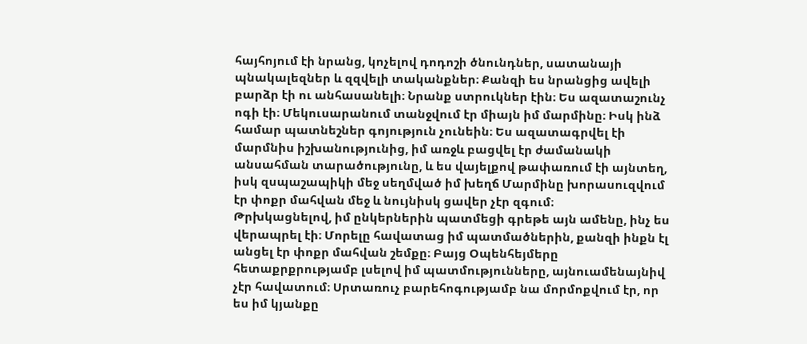հայհոյում էի նրանց, կոչելով դոդոշի ծնունդներ, սատանայի պնակալեզներ և զզվելի տականքներ։ Քանզի ես նրանցից ավելի բարձր էի ու անհասանելի։ Նրանք ստրուկներ էին։ Ես ազատաշունչ ոգի էի։ Մեկուսարանում տանջվում էր միայն իմ մարմինը։ Իսկ ինձ համար պատնեշներ գոյություն չունեին։ Ես ազատագրվել էի մարմնիս իշխանությունից, իմ առջև բացվել էր ժամանակի անսահման տարածությունը, և ես վայելքով թափառում էի այնտեղ, իսկ զսպաշապիկի մեջ սեղմված իմ խեղճ Մարմինը խորասուզվում էր փոքր մահվան մեջ և նույնիսկ ցավեր չէր զգում։
Թրխկացնելով, իմ ընկերներին պատմեցի գրեթե այն ամենը, ինչ ես վերապրել էի։ Մորելը հավատաց իմ պատմածներին, քանզի ինքն էլ անցել էր փոքր մահվան շեմքը։ Բայց Օպենհեյմերը հետաքրքրությամբ լսելով իմ պատմությունները, այնուամենայնիվ չէր հավատում։ Սրտառուչ բարեհոգությամբ նա մորմոքվում էր, որ ես իմ կյանքը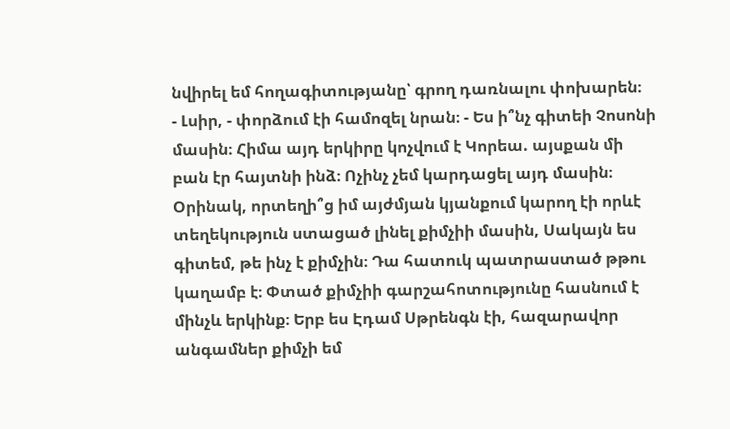նվիրել եմ հողագիտությանը՝ գրող դառնալու փոխարեն։
- Լսիր, - փորձում էի համոզել նրան։ - Ես ի՞նչ գիտեի Չոսոնի մասին։ Հիմա այդ երկիրը կոչվում է Կորեա. այսքան մի բան էր հայտնի ինձ։ Ոչինչ չեմ կարդացել այդ մասին։ Օրինակ, որտեղի՞ց իմ այժմյան կյանքում կարող էի որևէ տեղեկություն ստացած լինել քիմչիի մասին, Սակայն ես գիտեմ, թե ինչ է քիմչին։ Դա հատուկ պատրաստած թթու կաղամբ է։ Փտած քիմչիի գարշահոտությունը հասնում է մինչև երկինք։ Երբ ես Էդամ Սթրենգն էի, հազարավոր անգամներ քիմչի եմ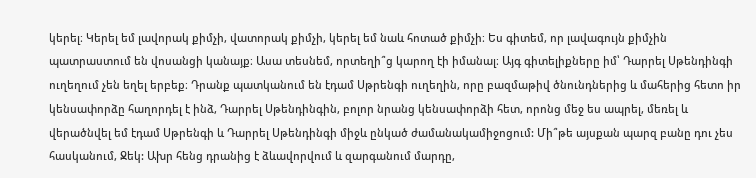կերել։ Կերել եմ լավորակ քիմչի, վատորակ քիմչի, կերել եմ նաև հոտած քիմչի։ Ես գիտեմ, որ լավագույն քիմչին պատրաստում են վոսանցի կանայք։ Ասա տեսնեմ, որտեղի՞ց կարող էի իմանալ։ Այգ գիտելիքները իմ՝ Դարրել Սթենդինգի ուղեղում չեն եղել երբեք։ Դրանք պատկանում են էդամ Սթրենգի ուղեղին, որը բազմաթիվ ծնունդներից և մահերից հետո իր կենսափորձը հաղորդել է ինձ, Դարրել Սթենդինգին, բոլոր նրանց կենսափորձի հետ, որոնց մեջ ես ապրել, մեռել և վերածնվել եմ էդամ Սթրենգի և Դարրել Սթենդինգի միջև ընկած ժամանակամիջոցում: Մի՞թե այսքան պարզ բանը դու չես հասկանում, Ջեկ: Ախր հենց դրանից է ձևավորվում և զարգանում մարդը,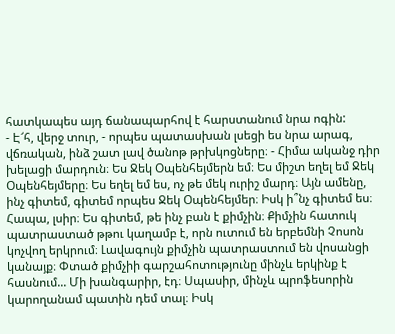հատկապես այդ ճանապարհով է հարստանում նրա ոգին:
- Է՜հ, վերջ տուր, - որպես պատասխան լսեցի ես նրա արագ, վճռական, ինձ շատ լավ ծանոթ թրխկոցները։ - Հիմա ականջ դիր խելացի մարդուն։ Ես Ջեկ Օպենհեյմերն եմ։ Ես միշտ եղել եմ Ջեկ Օպենհեյմերը։ Ես եղել եմ ես, ոչ թե մեկ ուրիշ մարդ։ Այն ամենը, ինչ գիտեմ, գիտեմ որպես Ջեկ Օպենհեյմեր։ Իսկ ի՞նչ գիտեմ ես։ Հապա, լսիր։ Ես գիտեմ, թե ինչ բան է քիմչին։ Քիմչին հատուկ պատրաստած թթու կաղամբ է, որն ուտում են երբեմնի Չոսոն կոչվող երկրում։ Լավագույն քիմչին պատրաստում են վոսանցի կանայք։ Փտած քիմչիի գարշահոտությունը մինչև երկինք է հասնում... Մի խանգարիր, էդ։ Սպասիր, մինչև պրոֆեսորին կարողանամ պատին դեմ տալ։ Իսկ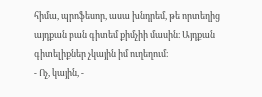հիմա, պրոֆեսոր, ասա խնդրեմ, թե որտեղից այդքան բան գիտեմ քիմչիի մասին։ Այդքան գիտելիքներ չկային իմ ուղեղում։
- Ոչ, կային, -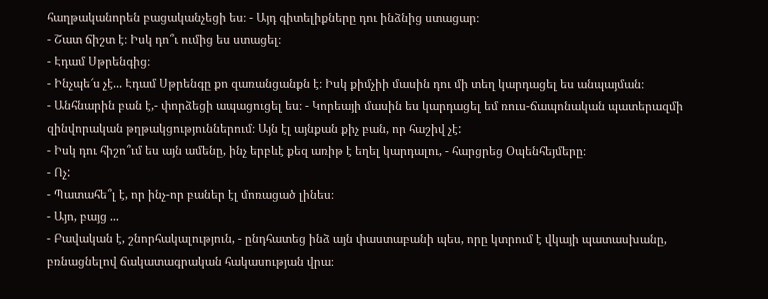հաղթականորեն բացականչեցի ես։ - Այդ գիտելիքները դու ինձնից ստացար։
- Շատ ճիշտ է։ Իսկ դո՞ւ ումից ես ստացել։
- Էդամ Սթրենգից։
- Ինչպե՜ս չէ... Էդամ Սթրենգը քո զառանցանքն է։ Իսկ քիմչիի մասին դու մի տեղ կարդացել ես անպայման։
- Անհնարին բան է,- փորձեցի ապացուցել ես։ - Կորեայի մասին ես կարդացել եմ ռուս-ճապոնական պատերազմի զինվորական թղթակցություններում։ Այն էլ այնքան քիչ բան, որ հաշիվ չէ:
- Իսկ դու հիշո՞ւմ ես այն ամենը, ինչ երբևէ քեզ առիթ է եղել կարդալու, - հարցրեց Օպենհեյմերը։
- Ոչ:
- Պատահե՞լ է, որ ինչ-որ բաներ էլ մոռացած լինես։
- Այո, բայց ...
- Բավական է, շնորհակալություն, - ընդհատեց ինձ այն փաստաբանի պես, որը կտրում է վկայի պատասխանը, բռնացնելով ճակատագրական հակասության վրա։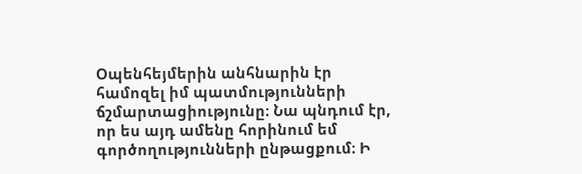Օպենհեյմերին անհնարին էր համոզել իմ պատմությունների ճշմարտացիությունը։ Նա պնդում էր, որ ես այդ ամենը հորինում եմ գործողությունների ընթացքում։ Ի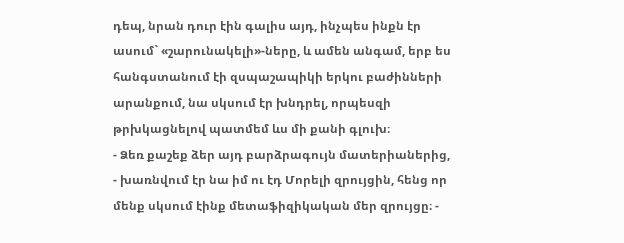դեպ, նրան դուր էին գալիս այդ, ինչպես ինքն էր ասում` «շարունակելի»-ները, և ամեն անգամ, երբ ես հանգստանում էի զսպաշապիկի երկու բաժինների արանքում, նա սկսում էր խնդրել, որպեսզի թրխկացնելով պատմեմ ևս մի քանի գլուխ։
- Ձեռ քաշեք ձեր այդ բարձրագույն մատերիաներից, - խառնվում էր նա իմ ու էդ Մորելի զրույցին, հենց որ մենք սկսում էինք մետաֆիզիկական մեր զրույցը։ -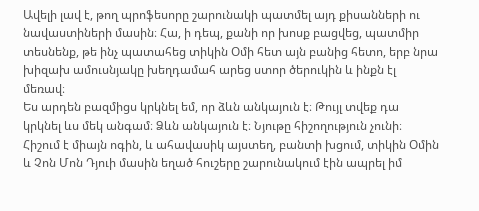Ավելի լավ է, թող պրոֆեսորը շարունակի պատմել այդ քիսանների ու նավաստիների մասին։ Հա, ի դեպ, քանի որ խոսք բացվեց, պատմիր տեսնենք, թե ինչ պատահեց տիկին Օմի հետ այն բանից հետո, երբ նրա խիզախ ամուսնյակը խեղդամահ արեց ստոր ծերուկին և ինքն էլ մեռավ։
Ես արդեն բազմիցս կրկնել եմ, որ ձևն անկայուն է։ Թույլ տվեք դա կրկնել ևս մեկ անգամ։ Ձևն անկայուն է։ Նյութը հիշողություն չունի։ Հիշում է միայն ոգին, և ահավասիկ այստեղ, բանտի խցում, տիկին Օմին և Չոն Մոն Դյուի մասին եղած հուշերը շարունակում էին ապրել իմ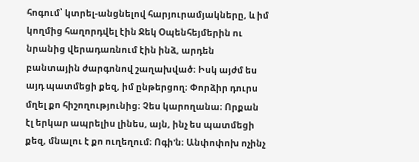հոգում՝ կտրել-անցնելով հարյուրամյակները, և իմ կողմից հաղորդվել էին Ջեկ Օպենհեյմերին ու նրանից վերադառնում էին ինձ, արդեն բանտային ժարգոնով շաղախված։ Իսկ այժմ ես այդ պատմեցի քեզ, իմ ընթերցող։ Փորձիր դուրս մղել քո հիշողությունից։ Չես կարողանա։ Որքան էլ երկար ապրելիս լինես, այն, ինչ ես պատմեցի քեզ, մնալու է քո ուղեղում։ Ոգի'ն։ Անփոփոխ ոչինչ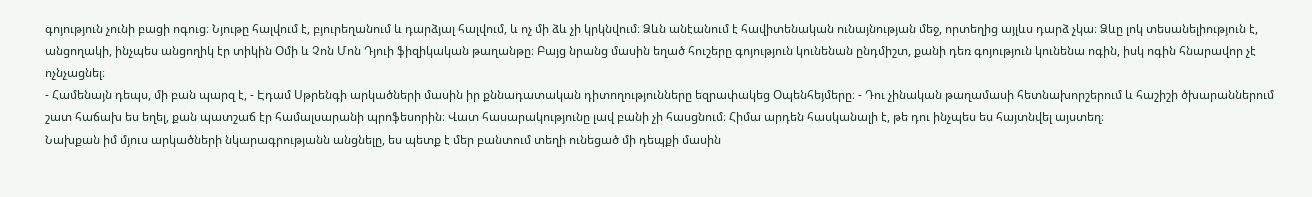գոյություն չունի բացի ոգուց։ Նյութը հալվում է, բյուրեղանում և դարձյալ հալվում, և ոչ մի ձև չի կրկնվում։ Ձևն անէանում է հավիտենական ունայնության մեջ, որտեղից այլևս դարձ չկա։ Ձևը լոկ տեսանելիություն է, անցողակի, ինչպես անցողիկ էր տիկին Օմի և Չոն Մոն Դյուի ֆիզիկական թաղանթը։ Բայց նրանց մասին եղած հուշերը գոյություն կունենան ընդմիշտ, քանի դեռ գոյություն կունենա ոգին, իսկ ոգին հնարավոր չէ ոչնչացնել։
- Համենայն դեպս, մի բան պարզ է, - Էդամ Սթրենգի արկածների մասին իր քննադատական դիտողությունները եզրափակեց Օպենհեյմերը։ - Դու չինական թաղամասի հետնախորշերում և հաշիշի ծխարաններում շատ հաճախ ես եղել, քան պատշաճ էր համալսարանի պրոֆեսորին։ Վատ հասարակությունը լավ բանի չի հասցնում։ Հիմա արդեն հասկանալի է, թե դու ինչպես ես հայտնվել այստեղ։
Նախքան իմ մյուս արկածների նկարագրությանն անցնելը, ես պետք է մեր բանտում տեղի ունեցած մի դեպքի մասին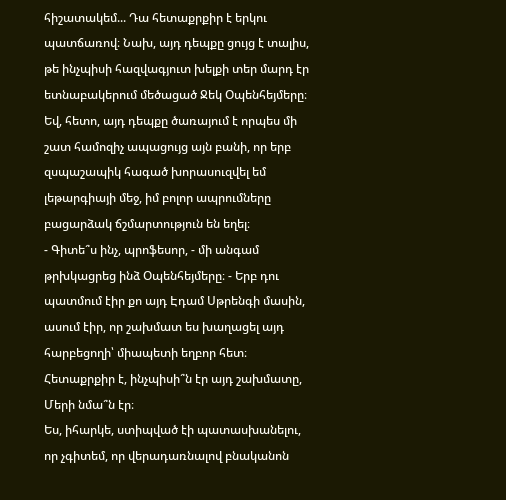հիշատակեմ... Դա հետաքրքիր է երկու պատճառով։ Նախ, այդ դեպքը ցույց է տալիս, թե ինչպիսի հազվագյուտ խելքի տեր մարդ էր ետնաբակերում մեծացած Ջեկ Օպենհեյմերը։ Եվ, հետո, այդ դեպքը ծառայում է որպես մի շատ համոզիչ ապացույց այն բանի, որ երբ զսպաշապիկ հագած խորասուզվել եմ լեթարգիայի մեջ, իմ բոլոր ապրումները բացարձակ ճշմարտություն են եղել։
- Գիտե՞ս ինչ, պրոֆեսոր, - մի անգամ թրխկացրեց ինձ Օպենհեյմերը։ - Երբ դու պատմում էիր քո այդ Էդամ Սթրենգի մասին, ասում էիր, որ շախմատ ես խաղացել այդ հարբեցողի՝ միապետի եղբոր հետ։ Հետաքրքիր է, ինչպիսի՞ն էր այդ շախմատը, Մերի նմա՞ն էր։
Ես, իհարկե, ստիպված էի պատասխանելու, որ չգիտեմ, որ վերադառնալով բնականոն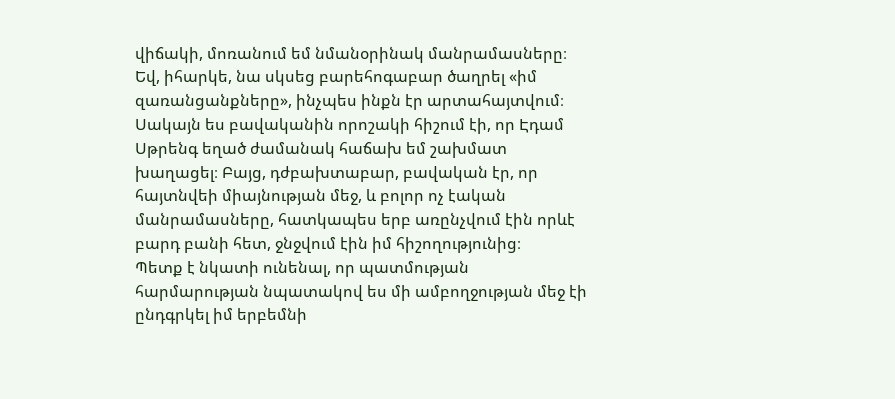վիճակի, մոռանում եմ նմանօրինակ մանրամասները։ Եվ, իհարկե, նա սկսեց բարեհոգաբար ծաղրել «իմ զառանցանքները», ինչպես ինքն էր արտահայտվում։ Սակայն ես բավականին որոշակի հիշում էի, որ Էդամ Սթրենգ եղած ժամանակ հաճախ եմ շախմատ խաղացել։ Բայց, դժբախտաբար, բավական էր, որ հայտնվեի միայնության մեջ, և բոլոր ոչ էական մանրամասները, հատկապես երբ առընչվում էին որևէ բարդ բանի հետ, ջնջվում էին իմ հիշողությունից։
Պետք է նկատի ունենալ, որ պատմության հարմարության նպատակով ես մի ամբողջության մեջ էի ընդգրկել իմ երբեմնի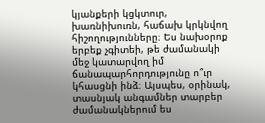կյանքերի կցկտուր, խառնիխուռն, հաճախ կրկնվող հիշողությունները։ Ես նախօրոք երբեք չգիտեի, թե ժամանակի մեջ կատարվող իմ ճանապարհորդությունը ո՞ւր կհասցնի ինձ։ Այսպես, օրինակ, տասնյակ անգամներ տարբեր ժամանակներում ես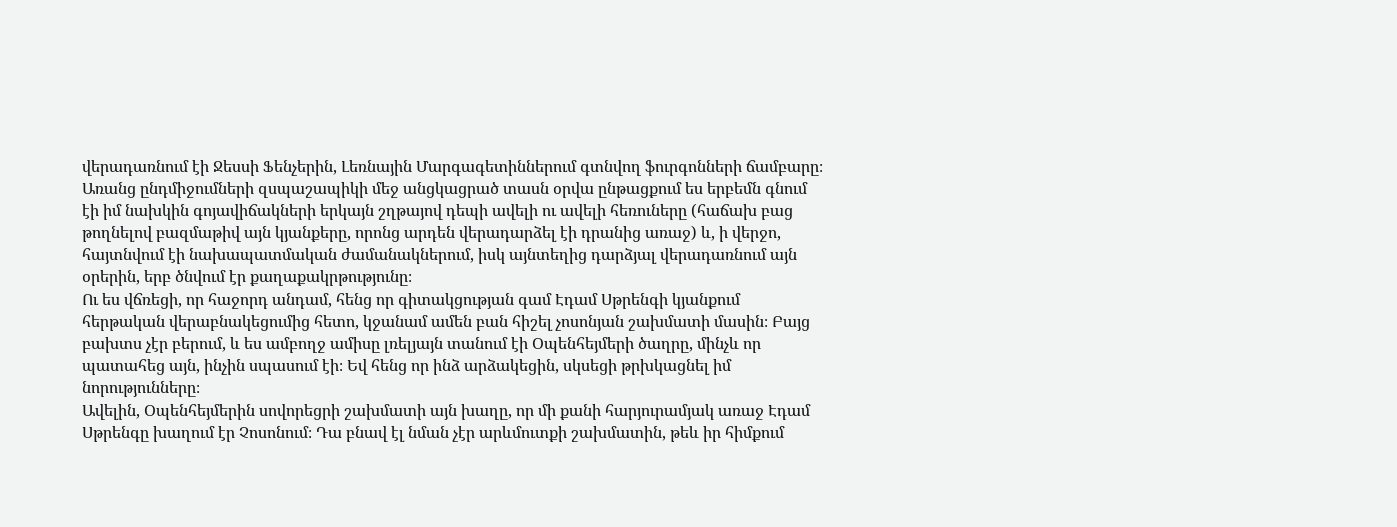վերադառնում էի Ջեսսի Ֆենչերին, Լեռնային Մարգագետիններում գտնվող ֆուրգոնների ճամբարը։ Առանց ընդմիջումների զսպաշապիկի մեջ անցկացրած տասն օրվա ընթացքում ես երբեմն գնում էի իմ նախկին գոյավիճակների երկայն շղթայով դեպի ավելի ու ավելի հեռուները (հաճախ բաց թողնելով բազմաթիվ այն կյանքերը, որոնց արդեն վերադարձել էի դրանից առաջ) և, ի վերջո, հայտնվում էի նախապատմական ժամանակներում, իսկ այնտեղից դարձյալ վերադառնում այն օրերին, երբ ծնվում էր քաղաքակրթությունը։
Ու ես վճռեցի, որ հաջորդ անդամ, հենց որ գիտակցության գամ Էդամ Սթրենգի կյանքում հերթական վերաբնակեցումից հետո, կջանամ ամեն բան հիշել չոսոնյան շախմատի մասին։ Բայց բախտս չէր բերում, և ես ամբողջ ամիսը լռելյայն տանում էի Օպենհեյմերի ծաղրը, մինչև որ պատահեց այն, ինչին սպասում էի։ Եվ հենց որ ինձ արձակեցին, սկսեցի թրխկացնել իմ նորությունները։
Ավելին, Օպենհեյմերին սովորեցրի շախմատի այն խաղը, որ մի քանի հարյուրամյակ առաջ Էդամ Սթրենգը խաղում էր Չոսոնում։ Դա բնավ էլ նման չէր արևմուտքի շախմատին, թեև իր հիմքում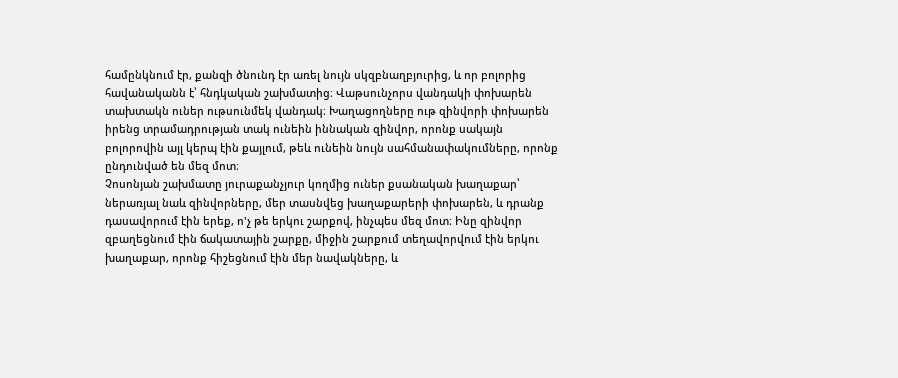համընկնում էր, քանզի ծնունդ էր առել նույն սկզբնաղբյուրից, և որ բոլորից հավանականն է՝ հնդկական շախմատից։ Վաթսունչորս վանդակի փոխարեն տախտակն ուներ ութսունմեկ վանդակ։ Խաղացողները ութ զինվորի փոխարեն իրենց տրամադրության տակ ունեին իննական զինվոր, որոնք սակայն բոլորովին այլ կերպ էին քայլում, թեև ունեին նույն սահմանափակումները, որոնք ընդունված են մեզ մոտ։
Չոսոնյան շախմատը յուրաքանչյուր կողմից ուներ քսանական խաղաքար՝ ներառյալ նաև զինվորները, մեր տասնվեց խաղաքարերի փոխարեն, և դրանք դասավորում էին երեք, ո'չ թե երկու շարքով, ինչպես մեզ մոտ։ Ինը զինվոր զբաղեցնում էին ճակատային շարքը, միջին շարքում տեղավորվում էին երկու խաղաքար, որոնք հիշեցնում էին մեր նավակները, և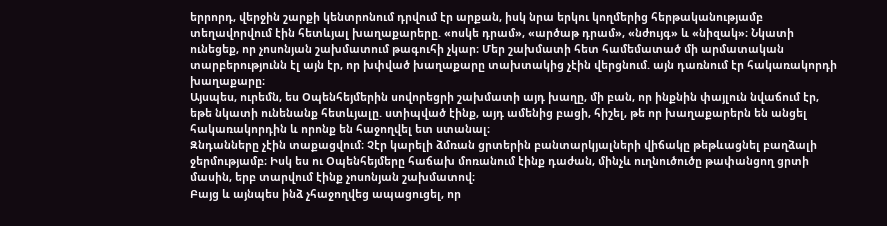երրորդ, վերջին շարքի կենտրոնում դրվում էր արքան, իսկ նրա երկու կողմերից հերթականությամբ տեղավորվում էին հետևյալ խաղաքարերը. «ոսկե դրամ», «արծաթ դրամ», «նժույգ» և «նիզակ»։ Նկատի ունեցեք, որ չոսոնյան շախմատում թագուհի չկար։ Մեր շախմատի հետ համեմատած մի արմատական տարբերությունն էլ այն էր, որ խփված խաղաքարը տախտակից չէին վերցնում. այն դառնում էր հակառակորդի խաղաքարը։
Այսպես, ուրեմն, ես Օպենհեյմերին սովորեցրի շախմատի այդ խաղը, մի բան, որ ինքնին փայլուն նվաճում էր, եթե նկատի ունենանք հետևյալը. ստիպված էինք, այդ ամենից բացի, հիշել, թե որ խաղաքարերն են անցել հակառակորդին և որոնք են հաջողվել ետ ստանալ։
Զնդանները չէին տաքացվում։ Չէր կարելի ձմռան ցրտերին բանտարկյալների վիճակը թեթևացնել բաղձալի ջերմությամբ։ Իսկ ես ու Օպենհեյմերը հաճախ մոռանում էինք դաժան, մինչև ուղնուծուծը թափանցող ցրտի մասին, երբ տարվում էինք չոսոնյան շախմատով։
Բայց և այնպես ինձ չհաջողվեց ապացուցել, որ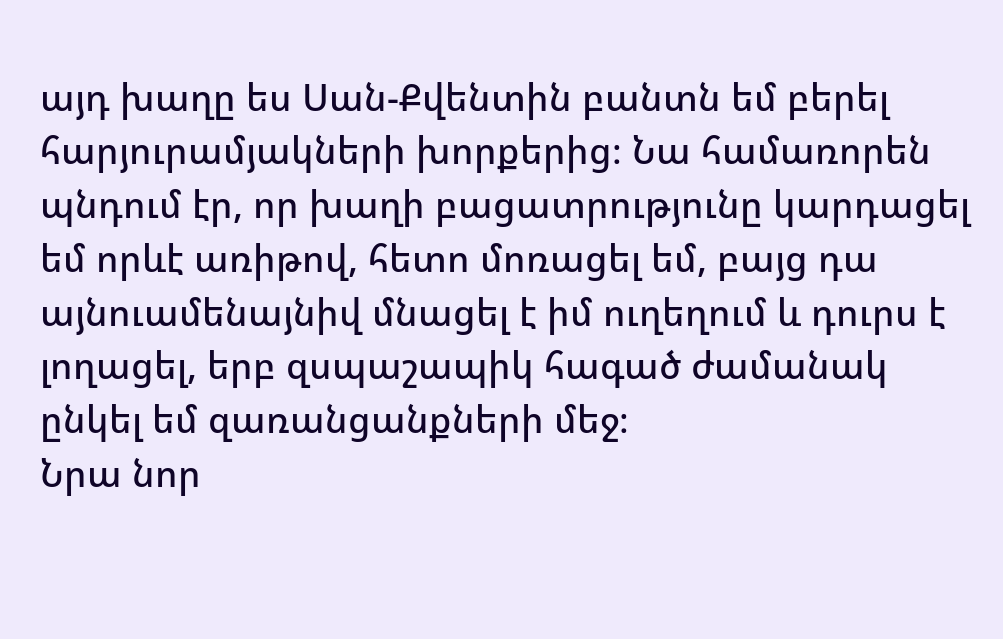այդ խաղը ես Սան-Քվենտին բանտն եմ բերել հարյուրամյակների խորքերից։ Նա համառորեն պնդում էր, որ խաղի բացատրությունը կարդացել եմ որևէ առիթով, հետո մոռացել եմ, բայց դա այնուամենայնիվ մնացել է իմ ուղեղում և դուրս է լողացել, երբ զսպաշապիկ հագած ժամանակ ընկել եմ զառանցանքների մեջ։
Նրա նոր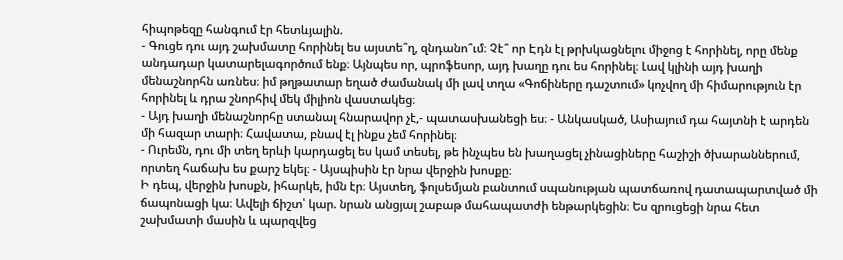հիպոթեզը հանգում էր հետևյալին.
- Գուցե դու այդ շախմատը հորինել ես այստե՞ղ, զնդանո՞ւմ։ Չէ՞ որ Էդն էլ թրխկացնելու միջոց է հորինել, որը մենք անդադար կատարելագործում ենք։ Այնպես որ, պրոֆեսոր, այդ խաղը դու ես հորինել։ Լավ կլինի այդ խաղի մենաշնորհն առնես։ իմ թղթատար եղած ժամանակ մի լավ տղա «Գոճիները դաշտում» կոչվող մի հիմարություն էր հորինել և դրա շնորհիվ մեկ միլիոն վաստակեց։
- Այդ խաղի մենաշնորհը ստանալ հնարավոր չէ,- պատասխանեցի ես։ - Անկասկած, Ասիայում դա հայտնի է արդեն մի հազար տարի։ Հավատա, բնավ էլ ինքս չեմ հորինել։
- Ուրեմն, դու մի տեղ երևի կարդացել ես կամ տեսել, թե ինչպես են խաղացել չինացիները հաշիշի ծխարաններում, որտեղ հաճախ ես քարշ եկել։ - Այսպիսին էր նրա վերջին խոսքը։
Ի դեպ, վերջին խոսքն, իհարկե, իմն էր։ Այստեղ, ֆոլսեմյան բանտում սպանության պատճառով դատապարտված մի ճապոնացի կա։ Ավելի ճիշտ՝ կար. նրան անցյալ շաբաթ մահապատժի ենթարկեցին։ Ես զրուցեցի նրա հետ շախմատի մասին և պարզվեց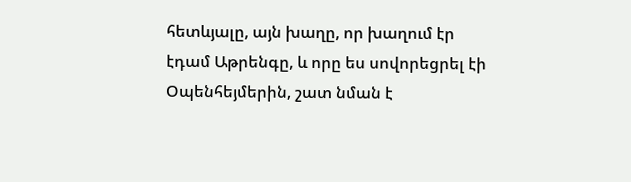հետևյալը, այն խաղը, որ խաղում էր էդամ Աթրենգը, և որը ես սովորեցրել էի Օպենհեյմերին, շատ նման է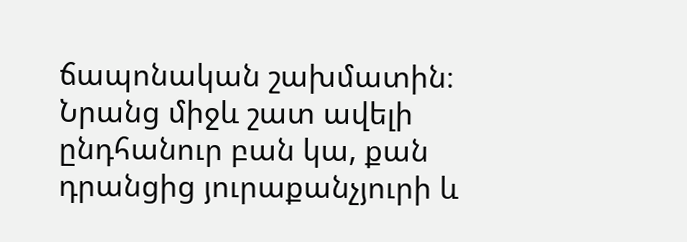ճապոնական շախմատին։ Նրանց միջև շատ ավելի ընդհանուր բան կա, քան դրանցից յուրաքանչյուրի և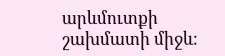արևմուտքի շախմատի միջև։